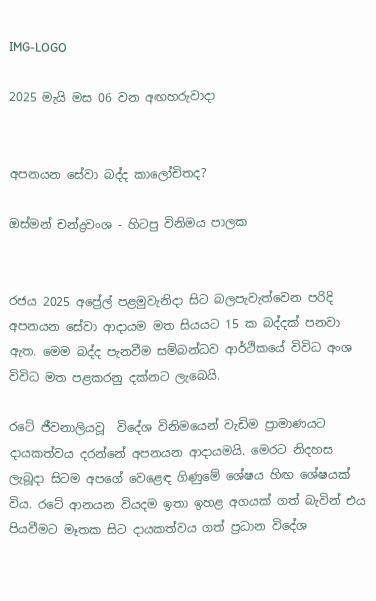IMG-LOGO

2025 මැයි මස 06 වන අඟහරුවාදා


අපනයන සේවා බද්ද කාලෝචිතද?

ඔස්මන් චන්ද්‍රවංශ - හිටපු විනිමය පාලක


රජය 2025 අප්‍රේල් පළමුවැනිදා සිට බලපැවැත්වෙන පරිදි අපනයන සේවා ආදායම මත සියයට 15 ක බද්දක් පනවා ඇත. මෙම බද්ද පැනවීම සම්බන්ධව ආර්ථිකයේ විවිධ අංශ විවිධ මත පළකරනු දක්නට ලැබෙයි.

රටේ ජීවනාලියවූ  විදේශ විනිමයෙන් වැඩිම ප්‍රාමාණයට දායකත්වය දරන්නේ අපනයන ආදායමයි. මෙරට නිදහස ලැබූදා සිටම අපගේ වෙළෙඳ ගිණුමේ ශේෂය හිඟ ශේෂයක් විය. රටේ ආනයන වියදම ඉතා ඉහළ අගයක් ගත් බැවින් එය පියවීමට මෑතක සිට දායකත්වය ගත් ප්‍රධාන විදේශ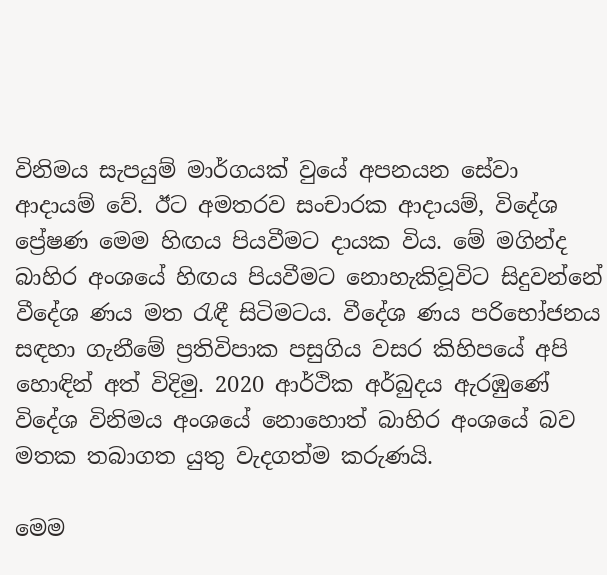විනිමය සැපයුම් මාර්ගයක් වුයේ අපනයන සේවා ආදායම් වේ. ඊට අමතරව සංචාරක ආදායම්, විදේශ ප්‍රේෂණ මෙම හිඟය පියවීමට දායක විය. මේ මගින්ද බාහිර අංශයේ හිඟය පියවීමට නොහැකිවූවිට සිදුවන්නේ වීදේශ ණය මත රැඳී සිටිමටය. වීදේශ ණය පරිභෝජනය සඳහා ගැනීමේ ප්‍රතිවිපාක පසුගිය වසර කිහිපයේ අපි හොඳින් අත් විදිමු. 2020 ආර්ථික අර්බුදය ඇරඹුණේ විදේශ විනිමය අංශයේ නොහොත් බාහිර අංශයේ බව මතක තබාගත යුතු වැදගත්ම කරුණයි.

මෙම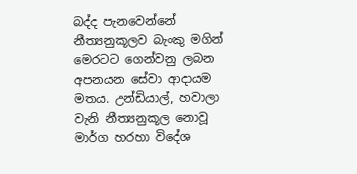බද්ද පැනවෙන්නේ නීත්‍යනුකූලව බැංකු මගින් මෙරටට ගෙන්වනු ලබන අපනයන සේවා ආදායම මතය. උන්ඩියාල්, හවාලා වැනි නීත්‍යනුකූල නොවූ මාර්ග හරහා විදේශ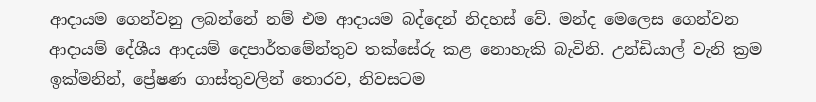ආදායම ගෙන්වනු ලබන්නේ නම් එම ආදායම බද්දෙන් නිදහස් වේ. මන්ද මෙලෙස ගෙන්වන ආදායම් දේශීය ආදයම් දෙපාර්තමේන්තුව තක්සේරු කළ නොහැකි බැවිනි. උන්ඩියාල් වැනි ක්‍රම ඉක්මනින්, ප්‍රේෂණ ගාස්තුවලින් තොරව, නිවසටම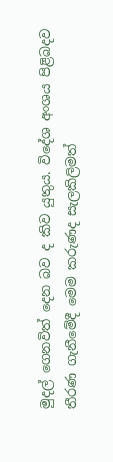මුදල් ගෙනවිත් දෙන බව ද කිව යුතුය. විදේශ අංශය පිළිබදව තීරණ ගැනීමේදී මෙම කරුණද සැලකිලිමත්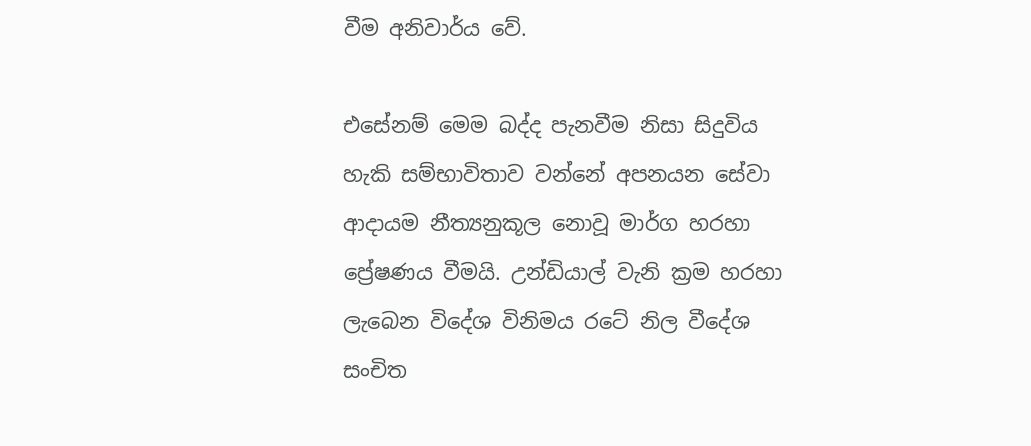වීම අනිවාර්ය වේ.

එසේනම් මෙම බද්ද පැනවීම නිසා සිදුවිය හැකි සම්භාවිතාව වන්නේ අපනයන සේවා ආදායම නීත්‍යනුකූල නොවූ මාර්ග හරහා ප්‍රේෂණය වීමයි. උන්ඩියාල් වැනි ක්‍රම හරහා ලැබෙන විදේශ විනිමය රටේ නිල වීදේශ සංචිත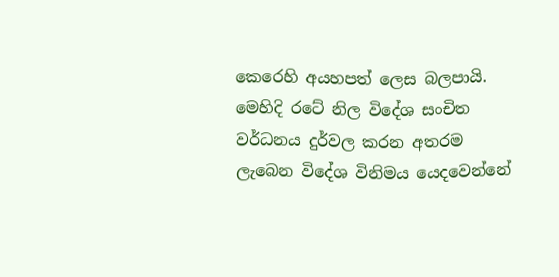කෙරෙහි අයහපත් ලෙස බලපායි. මෙහිදි රටේ නිල විදේශ සංචිත වර්ධනය දුර්වල කරන අතරම ලැබෙන විදේශ විනිමය යෙදවෙන්නේ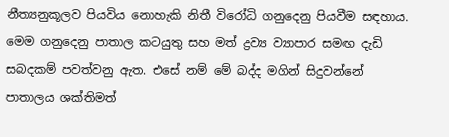නීත්‍යනුකූලව පියවිය නොහැකි නිතී විරෝධි ගනුදෙනු පියවීම සඳහාය. මෙම ගනුදෙනු පාතාල කටයුතු සහ මත් ද්‍රව්‍ය ව්‍යාපාර සමඟ දැඩි සබදකම් පවත්වනු ඇත. එසේ නම් මේ බද්ද මගින් සිදුවන්නේ පාතාලය ශක්තිමත්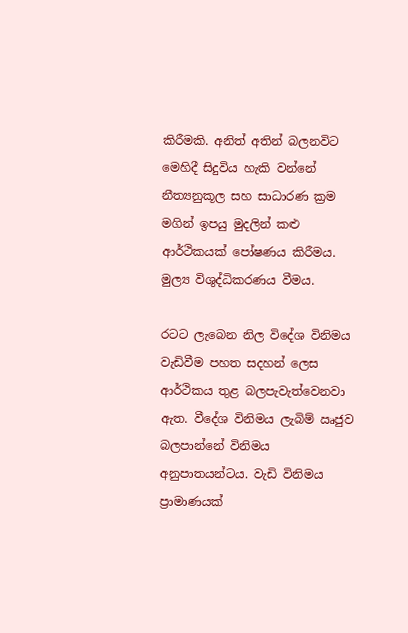කිරීමකි. අනිත් අතින් බලනවිට මෙහිදී සිදුවිය හැකි වන්නේ නීත්‍යනුකූල සහ සාධාරණ ක්‍රම මගින් ඉපයු මුදලින් කළු ආර්ථිකයක් පෝෂණය කිරීමය. මුල්‍ය විශුද්ධිකරණය වීමය.

රටට ලැබෙන නිල විදේශ විනිමය වැඩිවීම පහත සදහන් ලෙස ආර්ථිකය තුළ බලපැවැත්වෙනවා ඇත. වීදේශ විනිමය ලැබිම් ඍජුව බලපාන්නේ විනිමය අනුපාතයන්ටය. වැඩි විනිමය ප්‍රාමාණයක්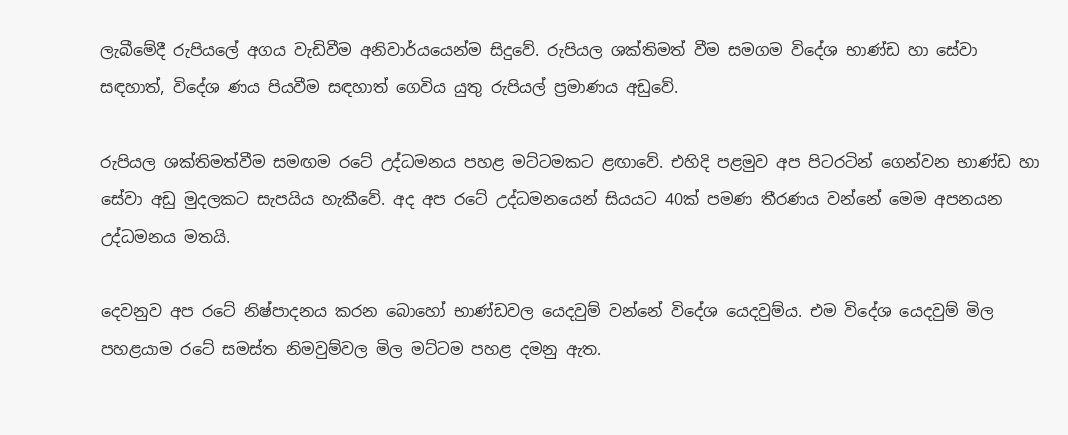ලැබීමේදී රුපියලේ අගය වැඩිවීම අනිවාර්යයෙන්ම සිදුවේ. රුපියල ශක්තිමත් වීම සමගම විදේශ භාණ්ඩ හා සේවා සඳහාත්, විදේශ ණය පියවීම සඳහාත් ගෙවිය යුතු රුපියල් ප්‍රමාණය අඩුවේ.

රුපියල ශක්තිමත්වීම සමඟම රටේ උද්ධමනය පහළ මට්ටමකට ළඟාවේ. එහිදි පළමුව අප පිටරටින් ගෙන්වන භාණ්ඩ හා සේවා අඩු මුදලකට සැපයිය හැකීවේ. අද අප රටේ උද්ධමනයෙන් සියයට 40ක් පමණ තීරණය වන්නේ මෙම අපනයන උද්ධමනය මතයි.

දෙවනුව අප රටේ නිෂ්පාදනය කරන බොහෝ භාණ්ඩවල යෙදවුම් වන්නේ විදේශ යෙදවුම්ය. එම විදේශ යෙදවුම් මිල පහළයාම රටේ සමස්ත නිමවුම්වල මිල මට්ටම පහළ දමනු ඇත.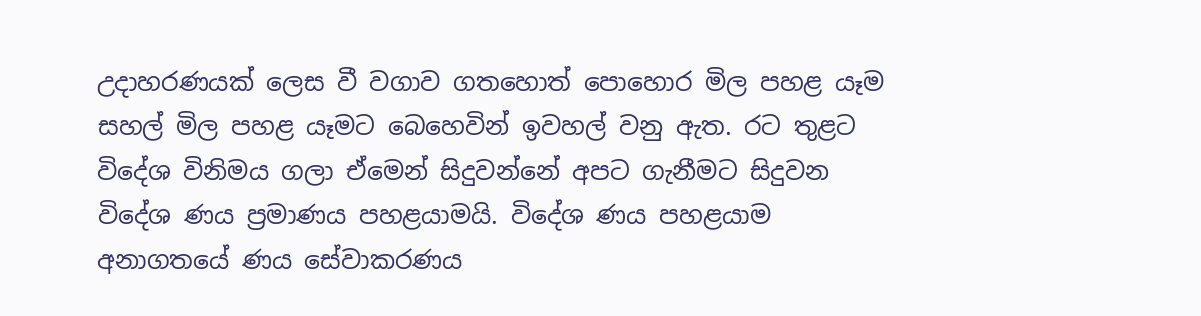උදාහරණයක් ලෙස වී වගාව ගතහොත් පොහොර මිල පහළ යෑම සහල් මිල පහළ යෑමට බෙහෙවින් ඉවහල් වනු ඇත. රට තුළට විදේශ විනිමය ගලා ඒමෙන් සිදුවන්නේ අපට ගැනීමට සිදුවන විදේශ ණය ප්‍රමාණය පහළයාමයි. විදේශ ණය පහළයාම අනාගතයේ ණය සේවාකරණය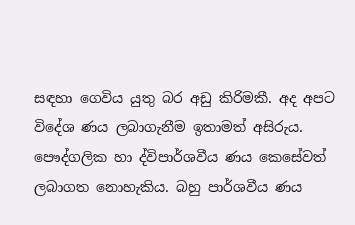සඳහා ගෙවිය යුතු බර අඩු කිරිමකී. අද අපට විදේශ ණය ලබාගැනීම ඉතාමත් අසිරුය. පෞද්ගලික හා ද්විපාර්ශවීය ණය කෙසේවත් ලබාගත නොහැකිය. බහු පාර්ශවීය ණය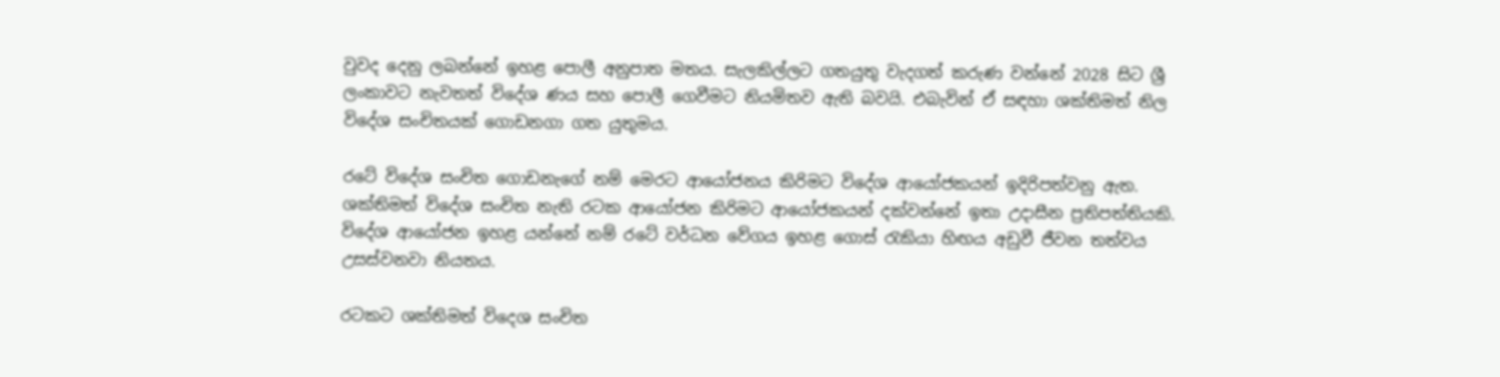වුවද දෙනු ලබන්නේ ඉහළ පොලී අනුපාත මතය. සැලකිල්ලට ගතයුතු වැදගත් කරුණ වන්නේ 2028 සිට ශ්‍රී ලංකාවට නැවතත් විදේශ ණය සහ පොලී ගෙවීමට නියමිතව ඇති බවයි. එබැවින් ඒ සඳහා ශක්තිමත් නිල විදේශ සංචිතයක් ගොඩනගා ගත යුතුමය.

රටේ විදේශ සංචිත ගොඩනැගේ නම් මෙරට ආයෝජනය කිරිමට විදේශ ආයෝජකයන් ඉදිරිපත්වනු ඇත. ශක්තිමත් විදේශ සංචිත නැති රටක ආයෝජන කිරිමට ආයෝජකයන් දක්වන්නේ ඉතා උදාසීන ප්‍රතිපත්තියකි. විදේශ ආයෝජන ඉහළ යන්නේ නම් රටේ වර්ධන වේගය ඉහළ ගොස් රැකියා හිඟය අඩුවී ජීවන තත්වය උසස්වනවා නියතය.

රටකට ශක්තිමත් විදෙශ සංචිත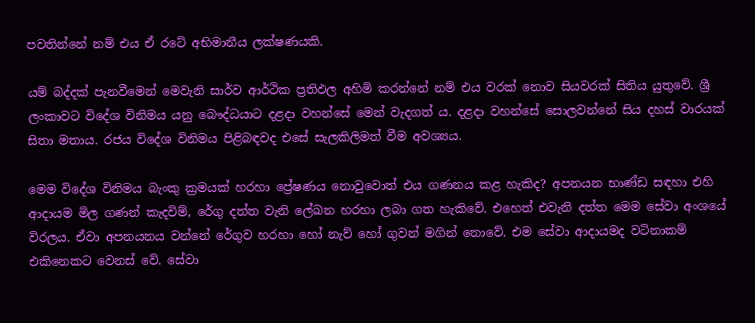පවතින්නේ නම් එය ඒ රටේ අභිමානීය ලක්ෂණයකි.

යම් බද්දක් පැනවීමෙන් මෙවැනි සාර්ව ආර්ථික ප්‍රතිඵල අහිමි කරන්නේ නම් එය වරක් නොව සියවරක් සිතිය යුතුවේ. ශ්‍රී ලංකාවට විදේශ විනිමය යනු බෞද්ධයාට දළදා වහන්සේ මෙන් වැදගත් ය. දළදා වහන්සේ සොලවන්නේ සිය දහස් වාරයක් සිතා මතාය. රජය විදේශ විනිමය පිළිබඳවද එසේ සැලකිලිමත් වීම අවශ්‍යය.

මෙම විදේශ විනිමය බැංකු ක්‍රමයක් හරහා ප්‍රේෂණය නොවුවොත් එය ගණනය කළ හැකිද? අපනයන භාණ්ඩ සඳහා එහි ආදායම මිල ගණන් කැදවිම්, රේගු දත්ත වැනි ලේඛන හරහා ලබා ගත හැකිවේ. එහෙත් එවැනි දත්ත මෙම සේවා අංශයේ විරලය. ඒවා අපනයනය වන්නේ රේගුව හරහා හෝ නැව් හෝ ගුවන් මගින් නොවේ. එම සේවා ආදායමද වටිනාකම් එකිනෙකට වෙනස් වේ. සේවා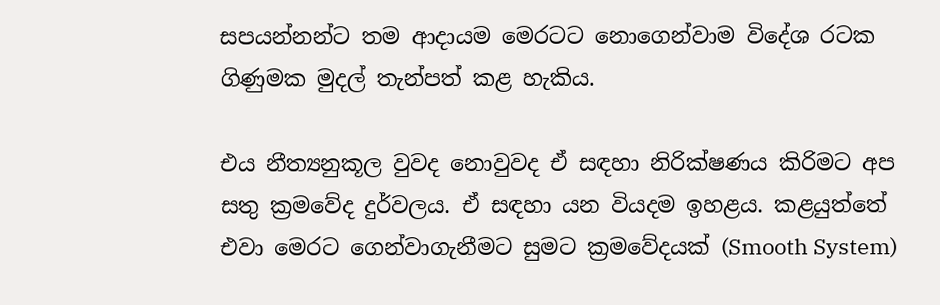සපයන්නන්ට තම ආදායම මෙරටට නොගෙන්වාම විදේශ රටක ගිණුමක මුදල් තැන්පත් කළ හැකිය.

එය නීත්‍යනුකූල වුවද නොවුවද ඒ සඳහා නිරික්ෂණය කිරිමට අප සතු ක්‍රමවේද දුර්වලය. ඒ සඳහා යන වියදම ඉහළය. කළයුත්තේ එවා මෙරට ගෙන්වාගැනීමට සුමට ක්‍රමවේදයක් (Smooth System)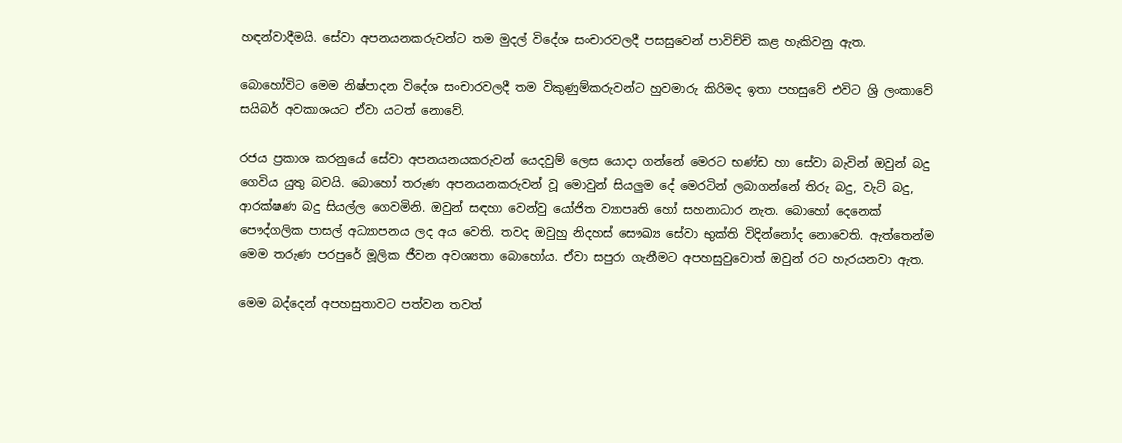හඳන්වාදීමයි. සේවා අපනයනකරුවන්ට තම මුදල් විදේශ සංචාරවලදී පසසුවෙන් පාවිච්චි කළ හැකිවනු ඇත.

බොහෝවිට මෙම නිෂ්පාදන විදේශ සංචාරවලදී තම විකුණුම්කරුවන්ට හුවමාරු කිරිමද ඉතා පහසුවේ එවිට ශ්‍රි ලංකාවේ සයිබර් අවකාශයට ඒවා යටත් නොවේ.

රජය ප්‍රකාශ කරනුයේ සේවා අපනයනයකරුවන් යෙදවුම් ලෙස යොදා ගන්නේ මෙරට භණ්ඩ හා සේවා බැවින් ඔවුන් බදු ගෙවිය යුතු බවයි. බොහෝ තරුණ අපනයනකරුවන් වූ මොවුන් සියලුම දේ මෙරටින් ලබාගන්නේ තිරු බදු, වැට් බදු, ආරක්ෂණ බදු සියල්ල ගෙවමිනි. ඔවුන් සඳහා වෙන්වු යෝජිත ව්‍යාපෘති හෝ සහනාධාර නැත. බොහෝ දෙනෙක් පෞද්ගලික පාසල් අධ්‍යාපනය ලද අය වෙති. තවද ඔවුහු නිදහස් සෞඛ්‍ය සේවා භුක්ති විදින්නෝද නොවෙති. ඇත්තෙන්ම මෙම තරුණ පරපුරේ මූලික ජීවන අවශ්‍යතා බොහෝය. ඒවා සපුරා ගැනීමට අපහසුවුවොත් ඔවුන් රට හැරයනවා ඇත.

මෙම බද්දෙන් අපහසුතා‍වට පත්වන තවත්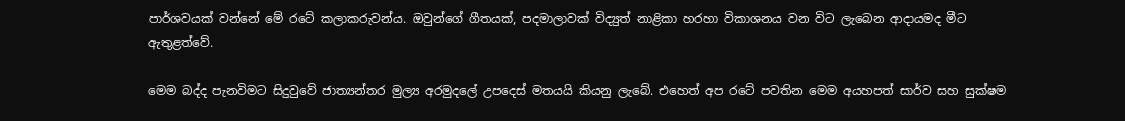පාර්ශවයක් වන්නේ මේ රටේ කලාකරුවන්ය. ඔවුන්ගේ ගීතයක්, පදමාලාවක් විද්‍යුත් නාළිකා හරහා විකාශනය වන විට ලැබෙන ආදායමද මීට ඇතුළත්වේ.

මෙම බද්ද පැනවිමට සිදුවුවේ ජාත්‍යන්තර මුල්‍ය අරමුදලේ උපදෙස් මතයයි කියනු ලැබේ. එහෙත් අප රටේ පවතින මෙම අයහපත් සාර්ව සහ සුක්ෂම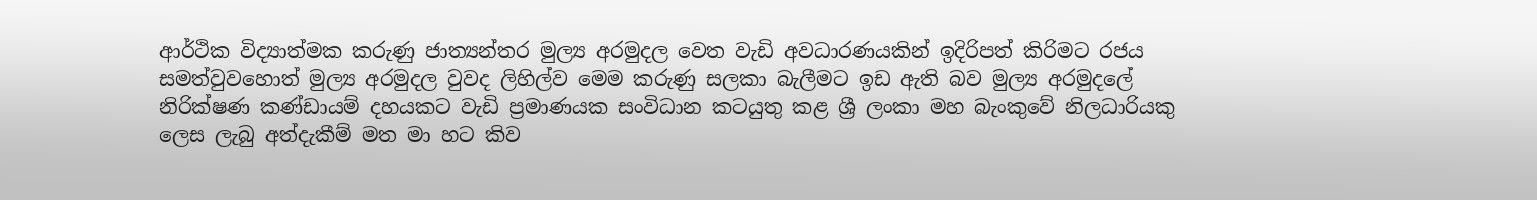ආර්ථික විද්‍යාත්මක කරුණු ජාත්‍යන්තර මුල්‍ය අරමුදල වෙත වැඩි අවධාරණයකින් ඉදිරිපත් කිරිමට රජය සමත්වුවහොත් මුල්‍ය අරමුදල වුවද ලිහිල්ව මෙම කරුණු සලකා බැලීමට ඉඩ ඇති බව මුල්‍ය අරමුදලේ නිරික්ෂණ කණ්ඩායම් දහයකට වැඩි ප්‍රමාණයක සංවිධාන කටයුතු කළ ශ්‍රී ලංකා මහ බැංකුවේ නිලධාරියකු ලෙස ලැබු අත්දැකීම් මත මා හට කිව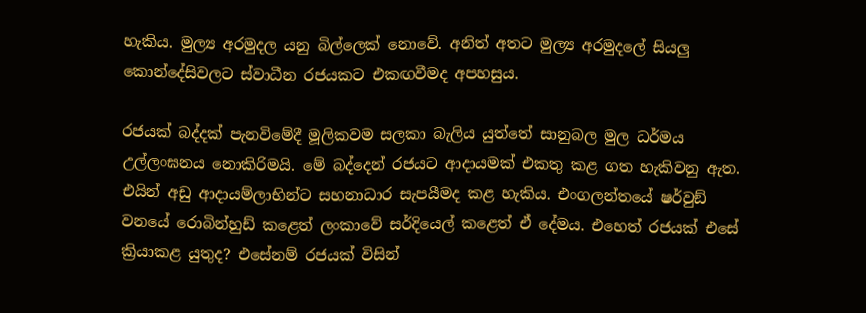හැකිය. මුල්‍ය අරමුදල යනු බිල්ලෙක් නොවේ. අනිත් අතට මුල්‍ය අරමුදලේ සියලු කොන්දේසිවලට ස්වාධීන රජයකට එකඟවීමද අපහසුය.

රජයක් බද්දක් පැනවිමේදී මූලිකවම සලකා බැලිය යුත්තේ සානුබල මුල ධර්මය උල්ලංඝනය නොකිරිමයි. මේ බද්දෙන් රජයට ආදායමක් එකතු කළ ගත හැකිවනු ඇත. එයින් අඩු ආදායම්ලාභින්ට සහනාධාර සැපයීමද කළ හැකිය. එංගලන්තයේ ෂර්වුඞ් වනයේ රොබින්හුඩ් කළෙත් ලංකාවේ සර්දියෙල් කළෙත් ඒ දේමය. එහෙත් රජයක් එසේ ක්‍රියාකළ යුතුද? එසේනම් රජයක් විසින්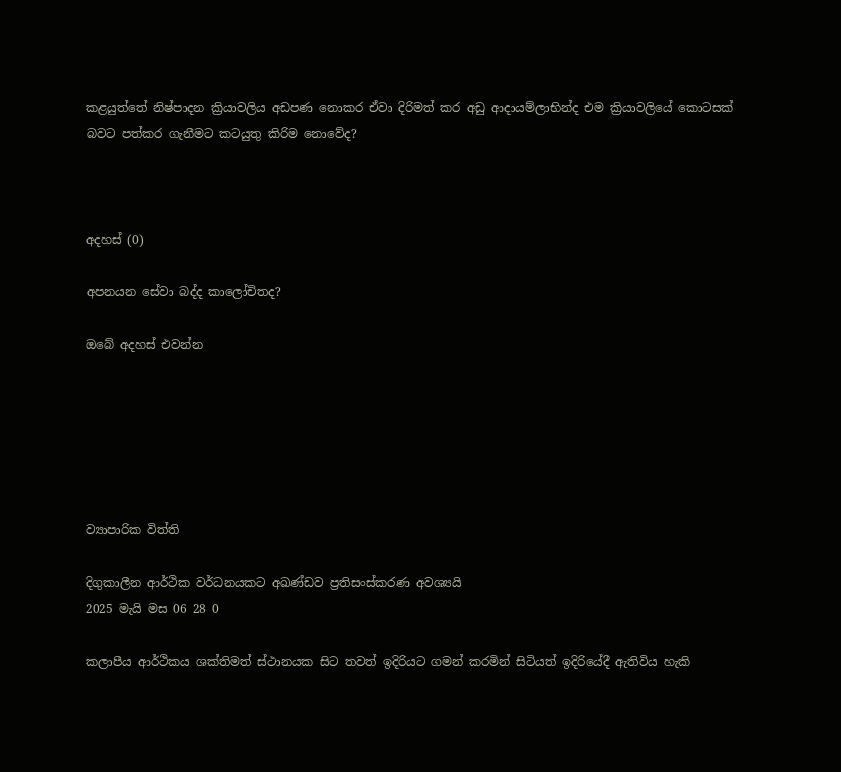කළයුත්තේ නිෂ්පාදන ක්‍රියාවලිය අඩපණ නොකර ඒවා දිරිමත් කර අඩු ආදායම්ලාභින්ද එම ක්‍රියාවලියේ කොටසක් බවට පත්කර ගැනීමට කටයුතු කිරිම නොවේද?



අදහස් (0)

අපනයන සේවා බද්ද කාලෝචිතද?

ඔබේ අදහස් එවන්න






ව්‍යාපාරික විත්ති

දිගුකාලීන ආර්ථික වර්ධනයකට අඛණ්ඩව ප්‍රතිසංස්කරණ අවශ්‍යයි
2025 මැයි මස 06 28 0

කලාපීය ආර්ථිකය ශක්තිමත් ස්ථානයක සිට තවත් ඉදිරියට ගමන් කරමින් සිටියත් ඉදිරියේදී ඇතිවිය හැකි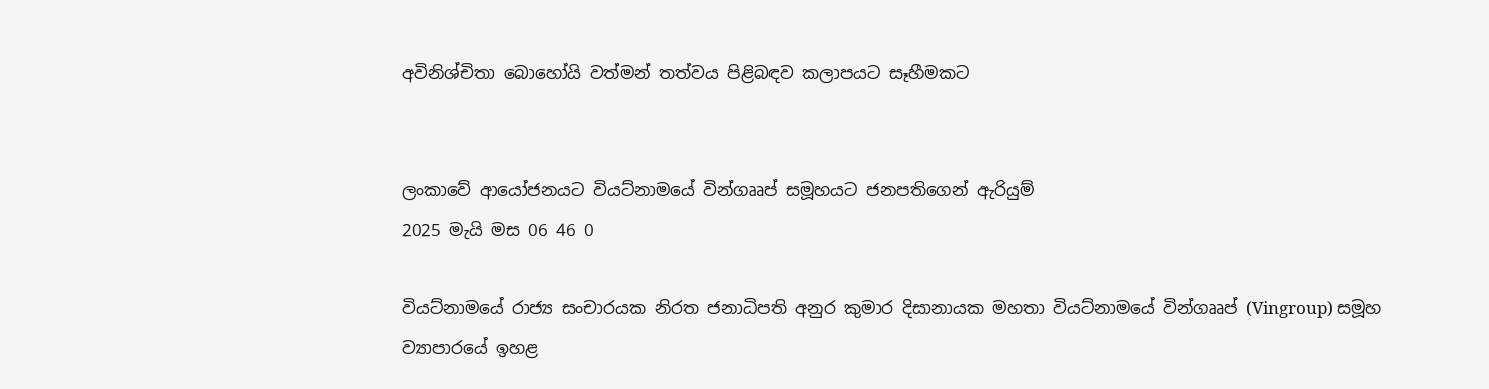අවිනිශ්චිතා බොහෝයි වත්මන් තත්වය පිළිබඳව කලාපයට සෑහීමකට


ලංකාවේ ආයෝජනයට වියට්නාමයේ වින්ගෲප් සමූහයට ජනපතිගෙන් ඇරියුම්
2025 මැයි මස 06 46 0

වියට්නාමයේ රාජ්‍ය සංචාරයක නිරත ජනාධිපති අනුර කුමාර දිසානායක මහතා වියට්නාමයේ වින්ගෲප් (Vingroup) සමූහ ව්‍යාපාරයේ ඉහළ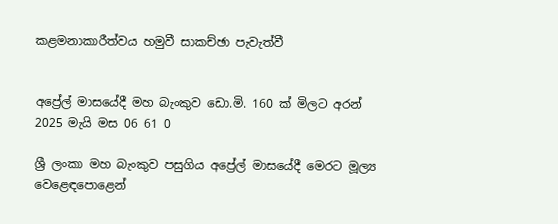කළමනාකාරීත්වය හමුවී සාකච්ඡා පැවැත්වී


අප්‍රේල් මාසයේදී මහ බැංකුව ඩො.මි. 160 ක් මිලට අරන්
2025 මැයි මස 06 61 0

ශ්‍රී ලංකා මහ බැංකුව පසුගිය අප්‍රේල් මාසයේදී මෙරට මූල්‍ය වෙළෙඳපොළෙන්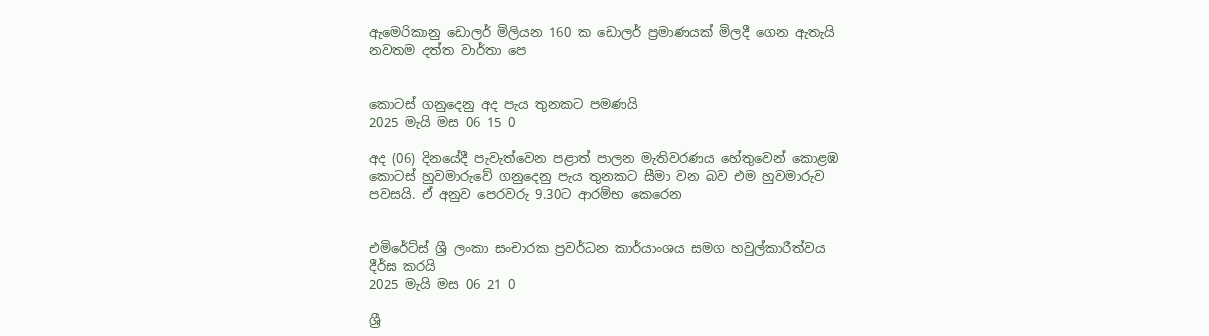ඇමෙරිකානු ඩොලර් මිලියන 160 ක ඩොලර් ප්‍රමාණයක් මිලදී ගෙන ඇතැයි නවතම දත්ත වාර්තා පෙ


කොටස් ගනුදෙනු අද පැය තුනකට පමණයි
2025 මැයි මස 06 15 0

අද (06) දිනයේදී පැවැත්වෙන පළාත් පාලන මැතිවරණය හේතුවෙන් කොළඹ කොටස් හුවමාරුවේ ගනුදෙනු පැය තුනකට සීමා වන බව එම හුවමාරුව පවසයි. ඒ අනුව පෙරවරු 9.30ට ආරම්භ කෙරෙන


එමිරේට්ස් ශ්‍රී ලංකා සංචාරක ප්‍රවර්ධන කාර්යාංශය සමග හවුල්කාරීත්වය දීර්ඝ කරයි
2025 මැයි මස 06 21 0

ශ්‍රී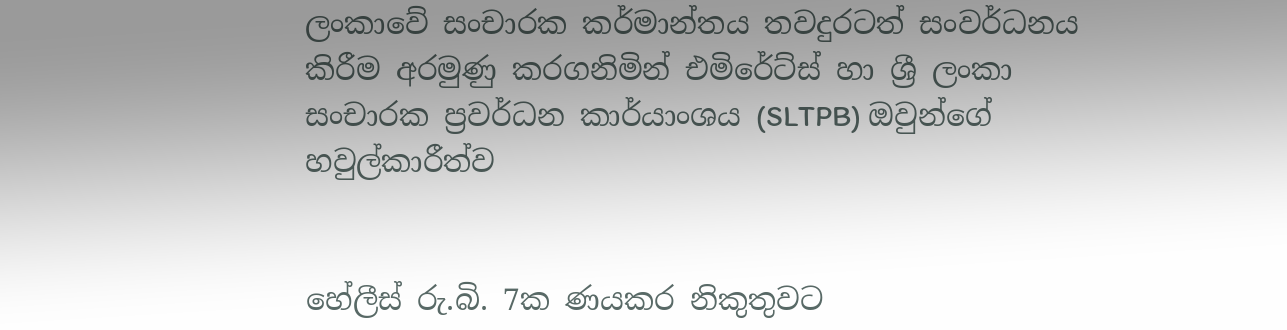ලංකාවේ සංචාරක කර්මාන්තය තවදුරටත් සංවර්ධනය කිරීම අරමුණු කරගනිමින් එමිරේට්ස් හා ශ්‍රී ලංකා සංචාරක ප්‍රවර්ධන කාර්යාංශය (SLTPB) ඔවුන්ගේ හවුල්කාරීත්ව


හේලීස් රු.බි. 7ක ණයකර නිකුතුවට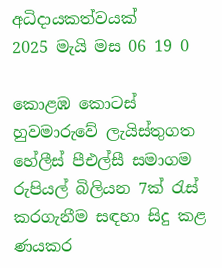අධිදායකත්වයක්
2025 මැයි මස 06 19 0

කොළඹ කොටස් හුවමාරුවේ ලැයිස්තුගත හේලීස් පීඑල්සී සමාගම රුපියල් බිලියන 7ක් රැස් කරගැනීම සඳහා සිදු කළ ණයකර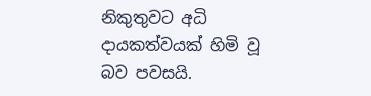නිකුතුවට අධි දායකත්වයක් හිමි වූ බව පවසයි.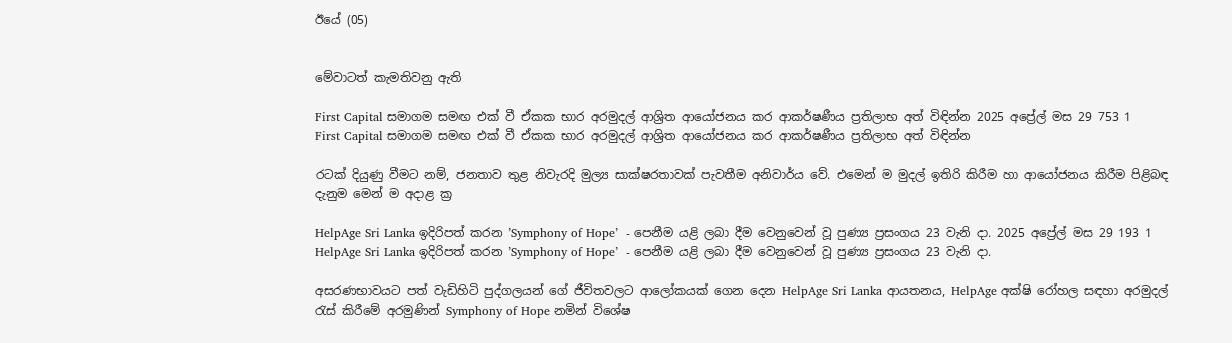ඊයේ (05)


මේවාටත් කැමතිවනු ඇති

First Capital සමාගම සමඟ එක් වී ඒකක භාර අරමුදල් ආශ්‍රිත ආයෝජනය කර ආකර්ෂණීය ප්‍රතිලාභ අත් විඳින්න 2025 අප්‍රේල් මස 29 753 1
First Capital සමාගම සමඟ එක් වී ඒකක භාර අරමුදල් ආශ්‍රිත ආයෝජනය කර ආකර්ෂණීය ප්‍රතිලාභ අත් විඳින්න

රටක් දියුණු වීමට නම්, ජනතාව තුළ නිවැරදි මුල්‍ය සාක්ෂරතාවක් පැවතීම අනිවාර්ය වේ. එමෙන් ම මුදල් ඉතිරි කිරීම හා ආයෝජනය කිරීම පිළිබඳ දැනුම මෙන් ම අදාළ ක්‍ර

HelpAge Sri Lanka ඉදිරිපත් කරන ’Symphony of Hope’  - පෙනීම යළි ලබා දීම වෙනුවෙන් වූ පුණ්‍ය ප්‍රසංගය 23 වැනි දා. 2025 අප්‍රේල් මස 29 193 1
HelpAge Sri Lanka ඉදිරිපත් කරන ’Symphony of Hope’  - පෙනීම යළි ලබා දීම වෙනුවෙන් වූ පුණ්‍ය ප්‍රසංගය 23 වැනි දා.

අසරණභාවයට පත් වැඩිහිටි පුද්ගලයන් ගේ ජීවිතවලට ආලෝකයක් ගෙන දෙන HelpAge Sri Lanka ආයතනය, HelpAge අක්ෂි රෝහල සඳහා අරමුදල් රැස් කිරීමේ අරමුණින් Symphony of Hope නමින් විශේෂ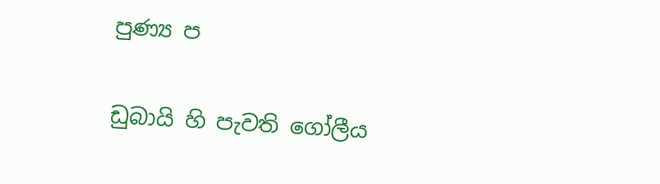පුණ්‍ය ප

ඩුබායි හි පැවති ගෝලීය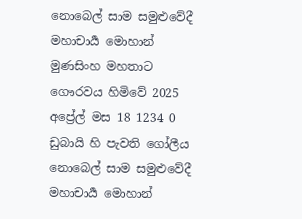නොබෙල් සාම සමුළුවේදී මහාචාර්‍ය මොහාන් මුණසිංහ මහතාට ගෞරවය හිමිවේ 2025 අප්‍රේල් මස 18 1234 0
ඩුබායි හි පැවති ගෝලීය නොබෙල් සාම සමුළුවේදී මහාචාර්‍ය මොහාන්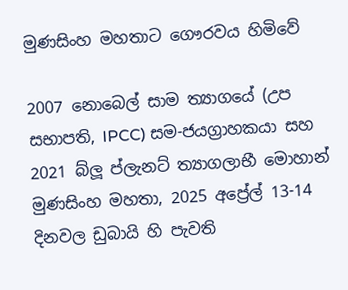මුණසිංහ මහතාට ගෞරවය හිමිවේ

2007 නොබෙල් සාම ත්‍යාගයේ (උප සභාපති, IPCC) සම-ජයග්‍රාහකයා සහ 2021 බ්ලූ ප්ලැනට් ත්‍යාගලාභී මොහාන් මුණසිංහ මහතා, 2025 අප්‍රේල් 13-14 දිනවල ඩුබායි හි පැවති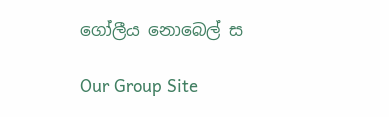ගෝලීය නොබෙල් ස

Our Group Site